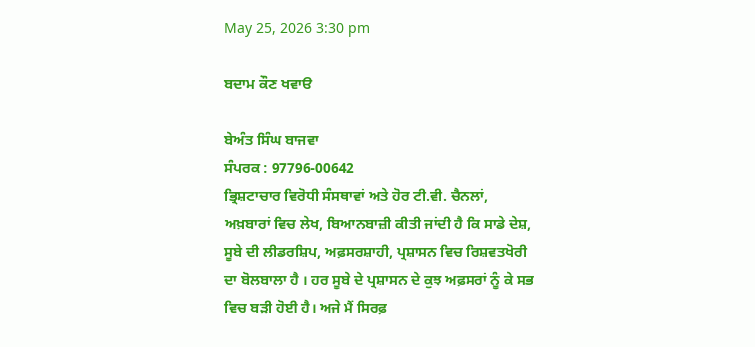May 25, 2026 3:30 pm

ਬਦਾਮ ਕੌਣ ਖਵਾੳ

ਬੇਅੰਤ ਸਿੰਘ ਬਾਜਵਾ
ਸੰਪਰਕ : 97796-00642
ਭ੍ਰਿਸ਼ਟਾਚਾਰ ਵਿਰੋਧੀ ਸੰਸਥਾਵਾਂ ਅਤੇ ਹੋਰ ਟੀ.ਵੀ. ਚੈਨਲਾਂ, ਅਖ਼ਬਾਰਾਂ ਵਿਚ ਲੇਖ, ਬਿਆਨਬਾਜ਼ੀ ਕੀਤੀ ਜਾਂਦੀ ਹੈ ਕਿ ਸਾਡੇ ਦੇਸ਼, ਸੂਬੇ ਦੀ ਲੀਡਰਸ਼ਿਪ, ਅਫ਼ਸਰਸ਼ਾਹੀ, ਪ੍ਰਸ਼ਾਸਨ ਵਿਚ ਰਿਸ਼ਵਤਖੋਰੀ ਦਾ ਬੋਲਬਾਲਾ ਹੈ । ਹਰ ਸੂਬੇ ਦੇ ਪ੍ਰਸ਼ਾਸਨ ਦੇ ਕੁਝ ਅਫ਼ਸਰਾਂ ਨੂੰ ਕੇ ਸਭ ਵਿਚ ਬੜੀ ਹੋਈ ਹੈ। ਅਜੇ ਮੈਂ ਸਿਰਫ਼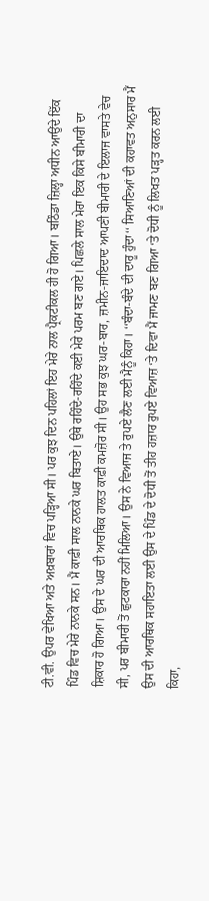ਟੀ.ਵੀ. ਉਪਰ ਵੇਖਿਆ ਅਤੇ ਅਖ਼ਬਾਰਾਂ ਵਿਚ ਪੜ੍ਹਿਆ ਸੀ। ਪਰ ਕੁਝ ਦਿਨ ਪਹਿਲਾਂ ਇਹ ਮੇਰੇ ਨਾਲ ਪ੍ਰੈਕਟੀਕਲ ਹੀ ਹੋ ਗਿਆ। ਬਠਿੰਡਾ ਜ਼ਿਲ੍ਹਾ ਅਧੀਨ ਆਉਂਦੇ ਇੱਕ ਪਿੰਡ ਵਿਚ ਮੇਰੇ ਨਾਨਕੇ ਸਨ। ਮੈਂ ਕਾਫ਼ੀ ਸਾਲ ਨਾਨਕੇ ਘਰ ਬਿਤਾਏ। ਉਥੇ ਰਹਿੰਦੇ-ਰਹਿੰਦੇ ਕਈ ਮੇਰੇ ਪਰਮ ਬਣ ਗਏ। ਪਿਛਲੇ ਸਾਲ ਮੇਰਾ ਇਕ ਕਿਸੇ ਬੀਮਾਰੀ ਦਾ ਸ਼ਿਕਾਰ ਹੋ ਗਿਆ। ਉਸ ਦੇ ਘਰ ਦੀ ਆਰਥਿਕ ਹਾਲਤ ਕਾਫ਼ੀ ਕਮਜ਼ੋਰ ਸੀ। ਉਹ ਸਭ ਕੁਝ ਘਰ-ਬਾਰ, ਜ਼ਮੀਨ-ਜਾਇਦਾਦ ਆਪਣੀ ਬੀਮਾਰੀ ਦੇ ਇਲਾਜ ਵਾਸਤੇ ਵੇਚ ਸੀ, ਪਰ ਬੀਮਾਰੀ ਤੋਂ ਛੁਟਕਾਰਾ ਨਹੀਂ ਮਿਲਿਆ। ਉਸ ਨੇ ਵਿਆਜ ਤੇ ਰੁਪਏ ਲੈਣ ਲਈ ਮੈਨੂੰ ਕਿਹਾ। ‘‘ਬੰਦਾ-ਬੰਦੇ ਦੀ ਦਾਰੂ ਹੁੰਦਾ‘‘ ਸਿਆਣਿਆਂ ਦੀ ਕਹਾਵਤ ਅਨੁਸਾਰ ਮੈਂ ਉਸ ਦੀ ਆਰਥਿਕ ਸਹਾਇਤਾ ਲਈ ਉਸ ਦੇ ਪਿੰਡ ਦੇ ਦੋਧੀ ਤੋਂ ਤੀਹ ਹਜ਼ਾਰ ਰੁਪਏ ਵਿਆਜ਼ ‘ਤੇ ਦਿਵਾ ਮੈਂ ਜਾਮਣ ਬਣ ਗਿਆ ‘ਤੇ ਦੋਧੀ ਨੂੰ ਲਿਖਤ ਪੜ੍ਹਤ ਕਰਨ ਲਈ ਕਿਹਾ,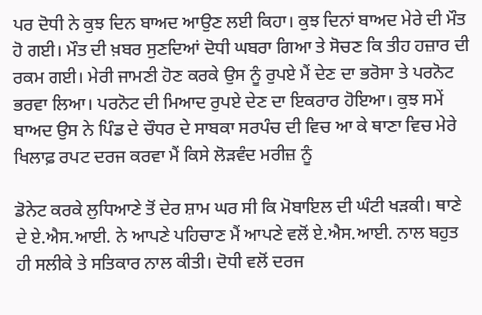ਪਰ ਦੋਧੀ ਨੇ ਕੁਝ ਦਿਨ ਬਾਅਦ ਆਉਣ ਲਈ ਕਿਹਾ। ਕੁਝ ਦਿਨਾਂ ਬਾਅਦ ਮੇਰੇ ਦੀ ਮੌਤ ਹੋ ਗਈ। ਮੌਤ ਦੀ ਖ਼ਬਰ ਸੁਣਦਿਆਂ ਦੋਧੀ ਘਬਰਾ ਗਿਆ ਤੇ ਸੋਚਣ ਕਿ ਤੀਹ ਹਜ਼ਾਰ ਦੀ ਰਕਮ ਗਈ। ਮੇਰੀ ਜਾਮਣੀ ਹੋਣ ਕਰਕੇ ਉਸ ਨੂੰ ਰੁਪਏ ਮੈਂ ਦੇਣ ਦਾ ਭਰੋਸਾ ਤੇ ਪਰਨੋਟ ਭਰਵਾ ਲਿਆ। ਪਰਨੋਟ ਦੀ ਮਿਆਦ ਰੁਪਏ ਦੇਣ ਦਾ ਇਕਰਾਰ ਹੋਇਆ। ਕੁਝ ਸਮੇਂ ਬਾਅਦ ਉਸ ਨੇ ਪਿੰਡ ਦੇ ਚੌਧਰ ਦੇ ਸਾਬਕਾ ਸਰਪੰਚ ਦੀ ਵਿਚ ਆ ਕੇ ਥਾਣਾ ਵਿਚ ਮੇਰੇ ਖਿਲਾਫ਼ ਰਪਟ ਦਰਜ ਕਰਵਾ ਮੈਂ ਕਿਸੇ ਲੋੜਵੰਦ ਮਰੀਜ਼ ਨੂੰ

ਡੋਨੇਟ ਕਰਕੇ ਲੁਧਿਆਣੇ ਤੋਂ ਦੇਰ ਸ਼ਾਮ ਘਰ ਸੀ ਕਿ ਮੋਬਾਇਲ ਦੀ ਘੰਟੀ ਖੜਕੀ। ਥਾਣੇ ਦੇ ਏ.ਐਸ.ਆਈ. ਨੇ ਆਪਣੇ ਪਹਿਚਾਣ ਮੈਂ ਆਪਣੇ ਵਲੋਂ ਏ.ਐਸ.ਆਈ. ਨਾਲ ਬਹੁਤ ਹੀ ਸਲੀਕੇ ਤੇ ਸਤਿਕਾਰ ਨਾਲ ਕੀਤੀ। ਦੋਧੀ ਵਲੋਂ ਦਰਜ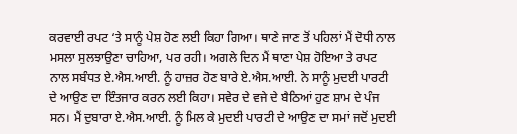ਕਰਵਾਈ ਰਪਟ ‘ਤੇ ਸਾਨੂੰ ਪੇਸ਼ ਹੋਣ ਲਈ ਕਿਹਾ ਗਿਆ। ਥਾਣੇ ਜਾਣ ਤੋਂ ਪਹਿਲਾਂ ਮੈਂ ਦੋਧੀ ਨਾਲ ਮਸਲਾ ਸੁਲਝਾਉਣਾ ਚਾਹਿਆ, ਪਰ ਰਹੀ। ਅਗਲੇ ਦਿਨ ਮੈਂ ਥਾਣਾ ਪੇਸ਼ ਹੋਇਆ ਤੇ ਰਪਟ ਨਾਲ ਸਬੰਧਤ ਏ.ਐਸ.ਆਈ. ਨੂੰ ਹਾਜ਼ਰ ਹੋਣ ਬਾਰੇ ਏ.ਐਸ.ਆਈ. ਨੇ ਸਾਨੂੰ ਮੁਦਈ ਪਾਰਟੀ ਦੇ ਆਉਣ ਦਾ ਇੰਤਜਾਰ ਕਰਨ ਲਈ ਕਿਹਾ। ਸਵੇਰ ਦੇ ਵਜੇ ਦੇ ਬੈਠਿਆਂ ਹੁਣ ਸ਼ਾਮ ਦੇ ਪੰਜ ਸਨ। ਮੈਂ ਦੁਬਾਰਾ ਏ.ਐਸ.ਆਈ. ਨੂੰ ਮਿਲ ਕੇ ਮੁਦਈ ਪਾਰਟੀ ਦੇ ਆਉਣ ਦਾ ਸਮਾਂ ਜਦੋਂ ਮੁਦਈ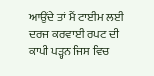ਆਉਂਦੇ ਤਾਂ ਮੈਂ ਟਾਈਮ ਲਈ ਦਰਜ ਕਰਵਾਈ ਰਪਟ ਦੀ ਕਾਪੀ ਪੜ੍ਹਨ ਜਿਸ ਵਿਚ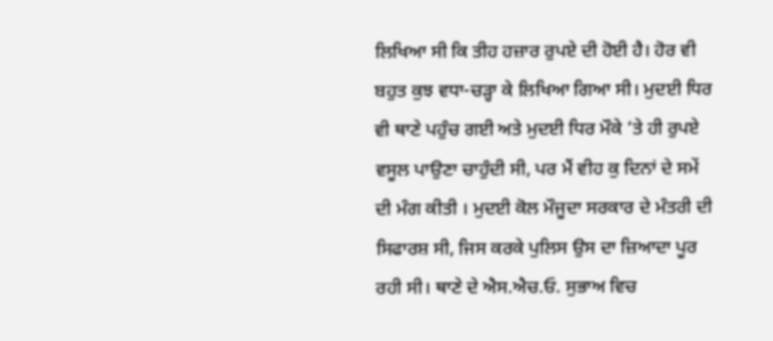ਲਿਖਿਆ ਸੀ ਕਿ ਤੀਹ ਹਜ਼ਾਰ ਰੁਪਏ ਦੀ ਹੋਈ ਹੈ। ਹੋਰ ਵੀ ਬਹੁਤ ਕੁਝ ਵਧਾ-ਚੜ੍ਹਾ ਕੇ ਲਿਖਿਆ ਗਿਆ ਸੀ। ਮੁਦਈ ਧਿਰ ਵੀ ਥਾਣੇ ਪਹੁੰਚ ਗਈ ਅਤੇ ਮੁਦਈ ਧਿਰ ਮੌਕੇ ‘ਤੇ ਹੀ ਰੁਪਏ ਵਸੂਲ ਪਾਉਣਾ ਚਾਹੁੰਦੀ ਸੀ, ਪਰ ਮੈਂ ਵੀਹ ਕੁ ਦਿਨਾਂ ਦੇ ਸਮੇਂ ਦੀ ਮੰਗ ਕੀਤੀ । ਮੁਦਈ ਕੋਲ ਮੌਜੂਦਾ ਸਰਕਾਰ ਦੇ ਮੰਤਰੀ ਦੀ ਸਿਫਾਰਸ਼ ਸੀ, ਜਿਸ ਕਰਕੇ ਪੁਲਿਸ ਉਸ ਦਾ ਜ਼ਿਆਦਾ ਪੂਰ ਰਹੀ ਸੀ। ਥਾਣੇ ਦੇ ਐਸ.ਐਚ.ਓ. ਸੁਭਾਅ ਵਿਚ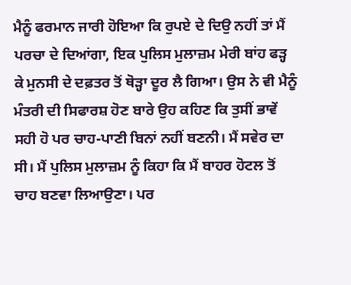ਮੈਨੂੰ ਫਰਮਾਨ ਜਾਰੀ ਹੋਇਆ ਕਿ ਰੁਪਏ ਦੇ ਦਿਉ ਨਹੀਂ ਤਾਂ ਮੈਂ ਪਰਚਾ ਦੇ ਦਿਆਂਗਾ, ਇਕ ਪੁਲਿਸ ਮੁਲਾਜ਼ਮ ਮੇਰੀ ਬਾਂਹ ਫੜ੍ਹ ਕੇ ਮੁਨਸੀ ਦੇ ਦਫ਼ਤਰ ਤੋਂ ਥੋੜ੍ਹਾ ਦੂਰ ਲੈ ਗਿਆ। ਉਸ ਨੇ ਵੀ ਮੈਨੂੰ ਮੰਤਰੀ ਦੀ ਸਿਫਾਰਸ਼ ਹੋਣ ਬਾਰੇ ਉਹ ਕਹਿਣ ਕਿ ਤੁਸੀਂ ਭਾਵੇਂ ਸਹੀ ਹੋ ਪਰ ਚਾਹ-ਪਾਣੀ ਬਿਨਾਂ ਨਹੀਂ ਬਣਨੀ। ਮੈਂ ਸਵੇਰ ਦਾ ਸੀ। ਮੈਂ ਪੁਲਿਸ ਮੁਲਾਜ਼ਮ ਨੂੰ ਕਿਹਾ ਕਿ ਮੈਂ ਬਾਹਰ ਹੋਟਲ ਤੋਂ ਚਾਹ ਬਣਵਾ ਲਿਆਉਣਾ। ਪਰ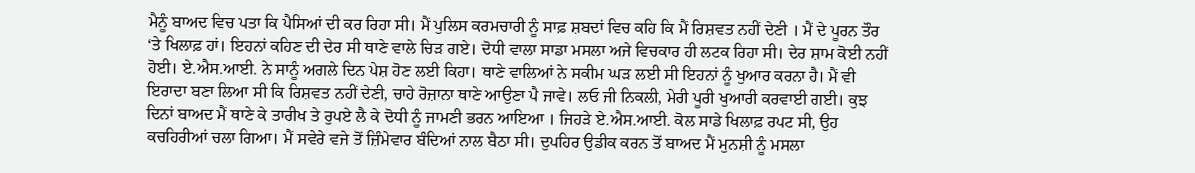ਮੈਨੂੰ ਬਾਅਦ ਵਿਚ ਪਤਾ ਕਿ ਪੈਸਿਆਂ ਦੀ ਕਰ ਰਿਹਾ ਸੀ। ਮੈਂ ਪੁਲਿਸ ਕਰਮਚਾਰੀ ਨੂੰ ਸਾਫ਼ ਸ਼ਬਦਾਂ ਵਿਚ ਕਹਿ ਕਿ ਮੈਂ ਰਿਸ਼ਵਤ ਨਹੀਂ ਦੇਣੀ । ਮੈਂ ਦੇ ਪੂਰਨ ਤੌਰ ‘ਤੇ ਖਿਲਾਫ਼ ਹਾਂ। ਇਹਨਾਂ ਕਹਿਣ ਦੀ ਦੇਰ ਸੀ ਥਾਣੇ ਵਾਲੇ ਚਿੜ ਗਏ। ਦੋਧੀ ਵਾਲਾ ਸਾਡਾ ਮਸਲਾ ਅਜੇ ਵਿਚਕਾਰ ਹੀ ਲਟਕ ਰਿਹਾ ਸੀ। ਦੇਰ ਸ਼ਾਮ ਕੋਈ ਨਹੀਂ ਹੋਈ। ਏ.ਐਸ.ਆਈ. ਨੇ ਸਾਨੂੰ ਅਗਲੇ ਦਿਨ ਪੇਸ਼ ਹੋਣ ਲਈ ਕਿਹਾ। ਥਾਣੇ ਵਾਲਿਆਂ ਨੇ ਸਕੀਮ ਘੜ ਲਈ ਸੀ ਇਹਨਾਂ ਨੂੰ ਖੁਆਰ ਕਰਨਾ ਹੈ। ਮੈਂ ਵੀ ਇਰਾਦਾ ਬਣਾ ਲਿਆ ਸੀ ਕਿ ਰਿਸ਼ਵਤ ਨਹੀਂ ਦੇਣੀ, ਚਾਹੇ ਰੋਜ਼ਾਨਾ ਥਾਣੇ ਆਉਣਾ ਪੈ ਜਾਵੇ। ਲਓ ਜੀ ਨਿਕਲੀ, ਮੇਰੀ ਪੂਰੀ ਖੁਆਰੀ ਕਰਵਾਈ ਗਈ। ਕੁਝ ਦਿਨਾਂ ਬਾਅਦ ਮੈਂ ਥਾਣੇ ਕੇ ਤਾਰੀਖ ਤੇ ਰੁਪਏ ਲੈ ਕੇ ਦੋਧੀ ਨੂੰ ਜਾਮਣੀ ਭਰਨ ਆਇਆ । ਜਿਹੜੇ ਏ.ਐਸ.ਆਈ. ਕੋਲ ਸਾਡੇ ਖਿਲਾਫ਼ ਰਪਟ ਸੀ, ਉਹ ਕਚਹਿਰੀਆਂ ਚਲਾ ਗਿਆ। ਮੈਂ ਸਵੇਰੇ ਵਜੇ ਤੋਂ ਜ਼ਿੰਮੇਵਾਰ ਬੰਦਿਆਂ ਨਾਲ ਬੈਠਾ ਸੀ। ਦੁਪਹਿਰ ਉਡੀਕ ਕਰਨ ਤੋਂ ਬਾਅਦ ਮੈਂ ਮੁਨਸ਼ੀ ਨੂੰ ਮਸਲਾ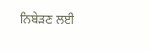ਨਿਬੇੜਣ ਲਈ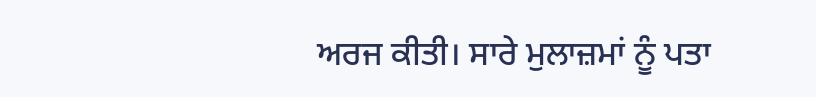ਅਰਜ ਕੀਤੀ। ਸਾਰੇ ਮੁਲਾਜ਼ਮਾਂ ਨੂੰ ਪਤਾ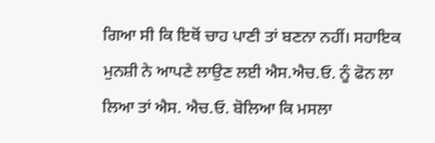ਗਿਆ ਸੀ ਕਿ ਇਥੋਂ ਚਾਹ ਪਾਣੀ ਤਾਂ ਬਣਨਾ ਨਹੀਂ। ਸਹਾਇਕ ਮੁਨਸ਼ੀ ਨੇ ਆਪਣੇ ਲਾਉਣ ਲਈ ਐਸ.ਐਚ.ਓ. ਨੂੰ ਫੋਨ ਲਾ ਲਿਆ ਤਾਂ ਐਸ. ਐਚ.ਓ. ਬੋਲਿਆ ਕਿ ਮਸਲਾ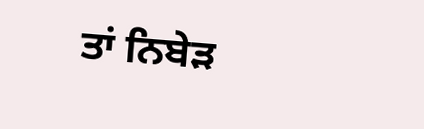ਤਾਂ ਨਿਬੇੜ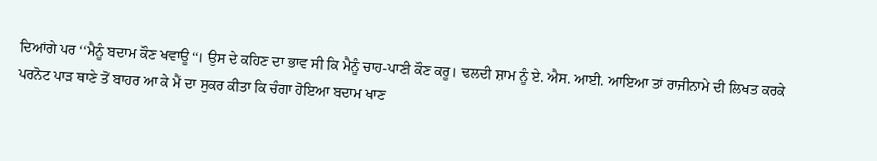ਦਿਆਂਗੇ ਪਰ ‘‘ਮੈਨੂੰ ਬਦਾਮ ਕੌਣ ਖਵਾਊ‘‘। ਉਸ ਦੇ ਕਹਿਣ ਦਾ ਭਾਵ ਸੀ ਕਿ ਮੈਨੂੰ ਚਾਹ-ਪਾਣੀ ਕੌਣ ਕਰੂ। ਢਲਦੀ ਸ਼ਾਮ ਨੂੰ ਏ. ਐਸ. ਆਈ. ਆਇਆ ਤਾਂ ਰਾਜੀਨਾਮੇ ਦੀ ਲਿਖਤ ਕਰਕੇ ਪਰਨੋਟ ਪਾੜ ਥਾਣੇ ਤੋਂ ਬਾਹਰ ਆ ਕੇ ਮੈਂ ਦਾ ਸੁਕਰ ਕੀਤਾ ਕਿ ਚੰਗਾ ਹੋਇਆ ਬਦਾਮ ਖਾਣ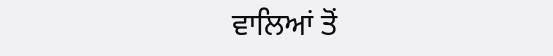ਵਾਲਿਆਂ ਤੋਂ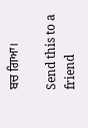ਬਚ ਗਿਆ।

Send this to a friend